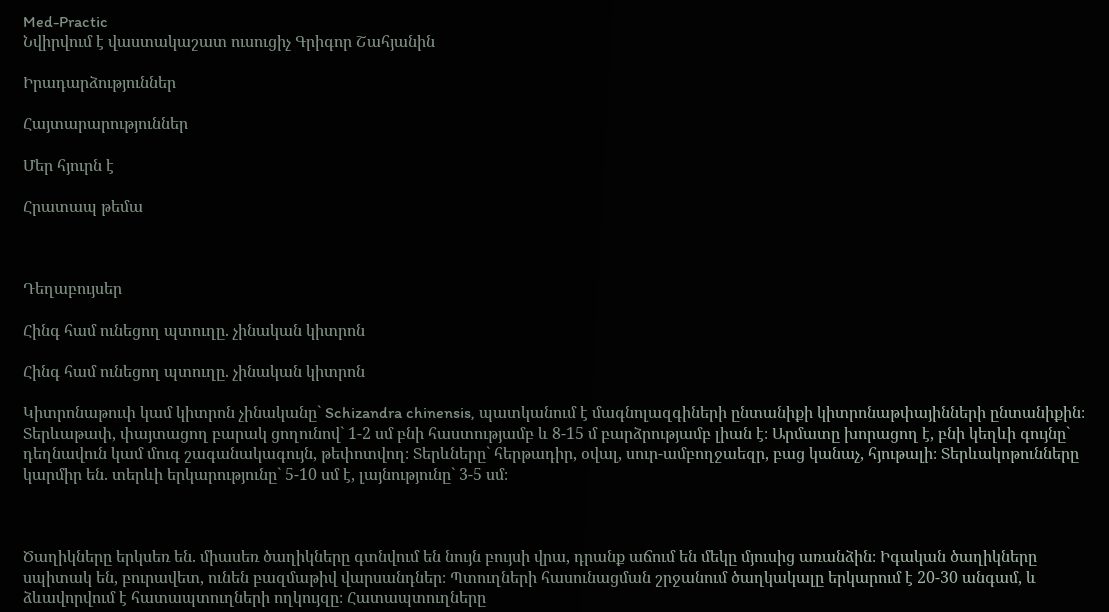Med-Practic
Նվիրվում է վաստակաշատ ուսուցիչ Գրիգոր Շահյանին

Իրադարձություններ

Հայտարարություններ

Մեր հյուրն է

Հրատապ թեմա



Դեղաբույսեր

Հինգ համ ունեցող պտուղը. չինական կիտրոն

Հինգ համ ունեցող պտուղը. չինական կիտրոն

Կիտրոնաթուփ կամ կիտրոն չինականը` Schizandra chinensis, պատկանում է մագնոլազգիների ընտանիքի կիտրոնաթփայինների ընտանիքին։ Տերևաթափ, փայտացող բարակ ցողունով` 1-2 սմ բնի հաստությամբ և 8-15 մ բարձրությամբ լիան է։ Արմատը խորացող է, բնի կեղևի գույնը` դեղնավուն կամ մուգ շագանակագույն, թեփոտվող։ Տերևները` հերթադիր, օվալ, սուր-ամբողջաեզր, բաց կանաչ, հյութալի։ Տերևակոթունները կարմիր են. տերևի երկարությունը` 5-10 սմ է, լայնությունը` 3-5 սմ։



Ծաղիկները երկսեռ են. միասեռ ծաղիկները գտնվում են նույն բույսի վրա, դրանք աճում են մեկը մյուսից առանձին։ Իգական ծաղիկները սպիտակ են, բուրավետ, ունեն բազմաթիվ վարսանդներ։ Պտուղների հասունացման շրջանում ծաղկակալը երկարում է 20-30 անգամ, և ձևավորվում է հատապտուղների ողկույզը։ Հատապտուղները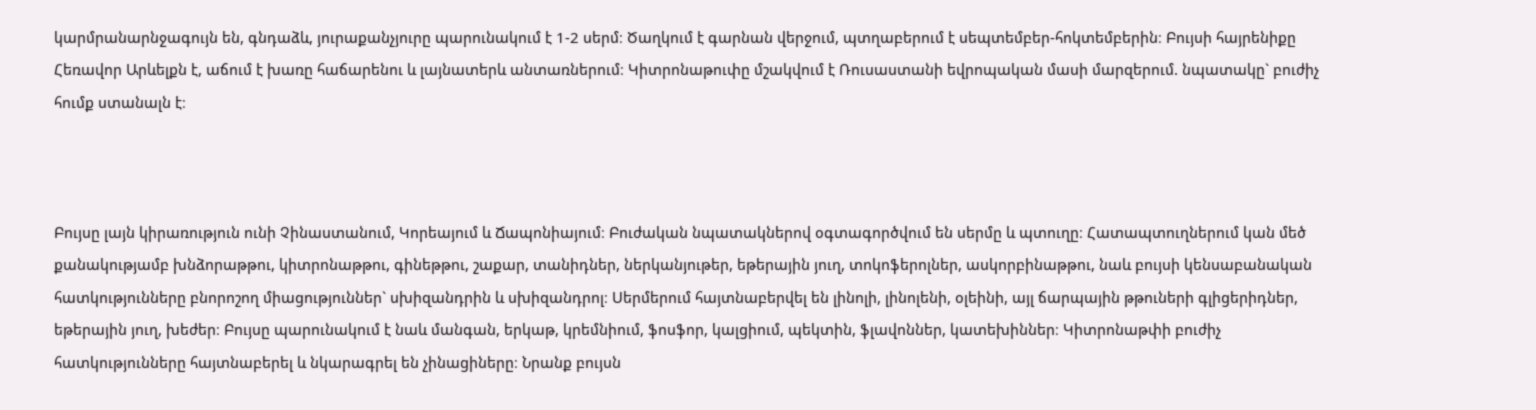կարմրանարնջագույն են, գնդաձև, յուրաքանչյուրը պարունակում է 1-2 սերմ։ Ծաղկում է գարնան վերջում, պտղաբերում է սեպտեմբեր-հոկտեմբերին։ Բույսի հայրենիքը Հեռավոր Արևելքն է, աճում է խառը հաճարենու և լայնատերև անտառներում։ Կիտրոնաթուփը մշակվում է Ռուսաստանի եվրոպական մասի մարզերում. նպատակը` բուժիչ հումք ստանալն է։



Բույսը լայն կիրառություն ունի Չինաստանում, Կորեայում և Ճապոնիայում։ Բուժական նպատակներով օգտագործվում են սերմը և պտուղը։ Հատապտուղներում կան մեծ քանակությամբ խնձորաթթու, կիտրոնաթթու, գինեթթու, շաքար, տանիդներ, ներկանյութեր, եթերային յուղ, տոկոֆերոլներ, ասկորբինաթթու, նաև բույսի կենսաբանական հատկությունները բնորոշող միացություններ` սխիզանդրին և սխիզանդրոլ։ Սերմերում հայտնաբերվել են լինոլի, լինոլենի, օլեինի, այլ ճարպային թթուների գլիցերիդներ, եթերային յուղ, խեժեր։ Բույսը պարունակում է նաև մանգան, երկաթ, կրեմնիում, ֆոսֆոր, կալցիում, պեկտին, ֆլավոններ, կատեխիններ։ Կիտրոնաթփի բուժիչ հատկությունները հայտնաբերել և նկարագրել են չինացիները։ Նրանք բույսն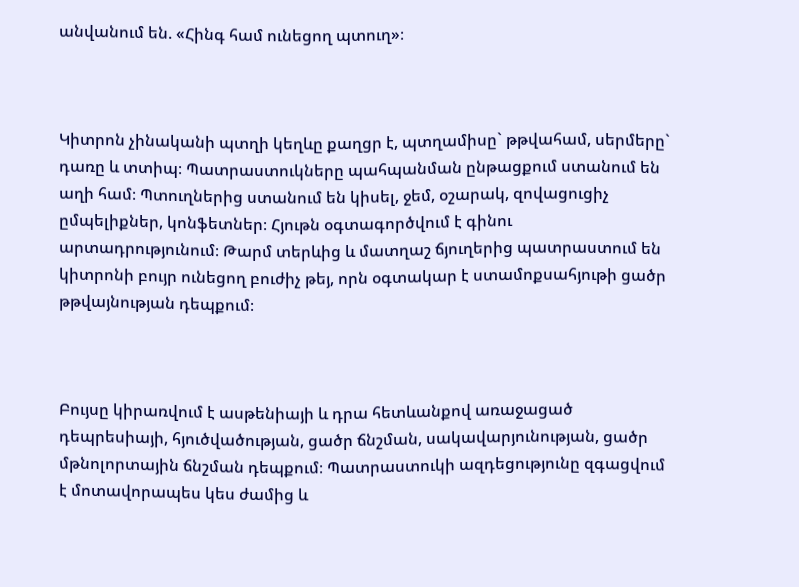անվանում են. «Հինգ համ ունեցող պտուղ»։



Կիտրոն չինականի պտղի կեղևը քաղցր է, պտղամիսը` թթվահամ, սերմերը` դառը և տտիպ։ Պատրաստուկները պահպանման ընթացքում ստանում են աղի համ։ Պտուղներից ստանում են կիսել, ջեմ, օշարակ, զովացուցիչ ըմպելիքներ, կոնֆետներ։ Հյութն օգտագործվում է գինու արտադրությունում։ Թարմ տերևից և մատղաշ ճյուղերից պատրաստում են կիտրոնի բույր ունեցող բուժիչ թեյ, որն օգտակար է ստամոքսահյութի ցածր թթվայնության դեպքում։



Բույսը կիրառվում է ասթենիայի և դրա հետևանքով առաջացած դեպրեսիայի, հյուծվածության, ցածր ճնշման, սակավարյունության, ցածր մթնոլորտային ճնշման դեպքում։ Պատրաստուկի ազդեցությունը զգացվում է մոտավորապես կես ժամից և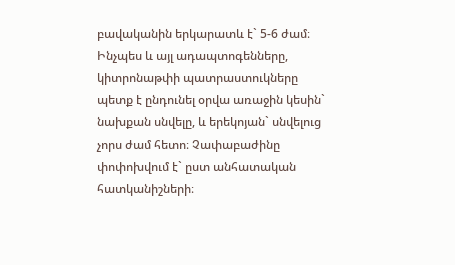բավականին երկարատև է` 5-6 ժամ։ Ինչպես և այլ ադապտոգենները, կիտրոնաթփի պատրաստուկները պետք է ընդունել օրվա առաջին կեսին` նախքան սնվելը, և երեկոյան` սնվելուց չորս ժամ հետո։ Չափաբաժինը փոփոխվում է` ըստ անհատական հատկանիշների։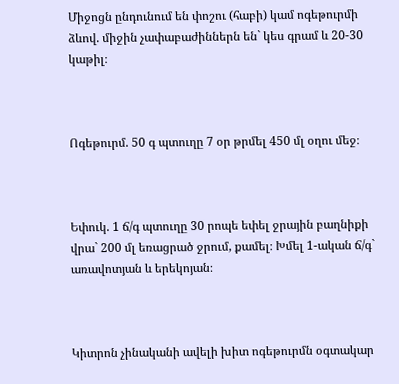Միջոցն ընդունում են փոշու (հաբի) կամ ոգեթուրմի ձևով. միջին չափաբաժիններն են` կես գրամ և 20-30 կաթիլ։



Ոգեթուրմ. 50 գ պտուղը 7 օր թրմել 450 մլ օղու մեջ։



Եփուկ. 1 ճ/գ պտուղը 30 րոպե եփել ջրային բաղնիքի վրա` 200 մլ եռացրած ջրում, քամել։ Խմել 1-ական ճ/գ` առավոտյան և երեկոյան։



Կիտրոն չինականի ավելի խիտ ոգեթուրմն օգտակար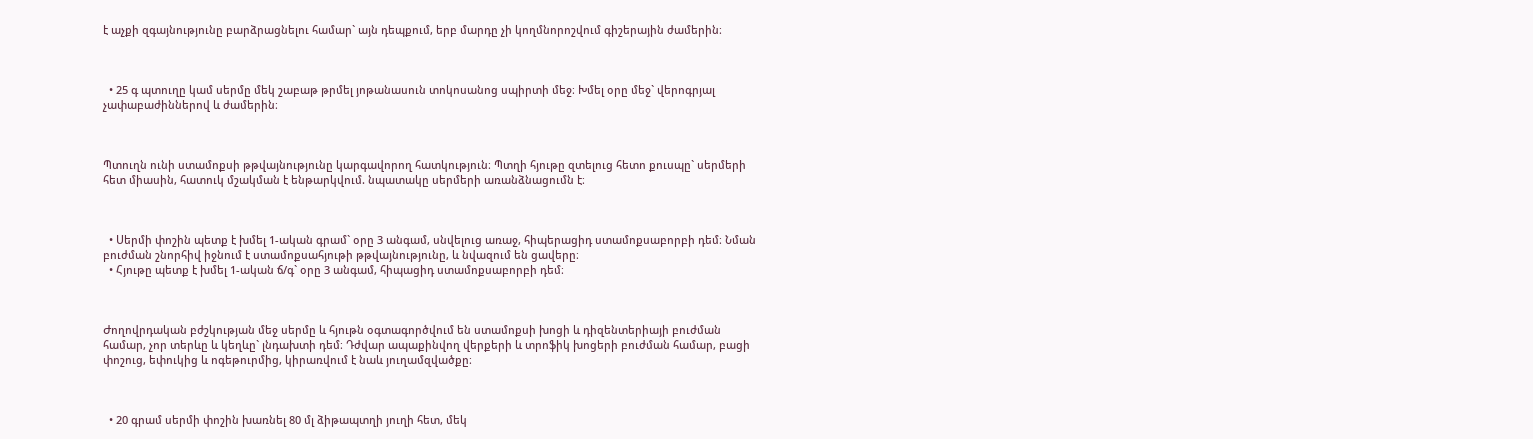է աչքի զգայնությունը բարձրացնելու համար` այն դեպքում, երբ մարդը չի կողմնորոշվում գիշերային ժամերին։



  • 25 գ պտուղը կամ սերմը մեկ շաբաթ թրմել յոթանասուն տոկոսանոց սպիրտի մեջ։ Խմել օրը մեջ` վերոգրյալ չափաբաժիններով և ժամերին։



Պտուղն ունի ստամոքսի թթվայնությունը կարգավորող հատկություն։ Պտղի հյութը զտելուց հետո քուսպը` սերմերի հետ միասին, հատուկ մշակման է ենթարկվում. նպատակը սերմերի առանձնացումն է։



  • Սերմի փոշին պետք է խմել 1-ական գրամ` օրը 3 անգամ, սնվելուց առաջ, հիպերացիդ ստամոքսաբորբի դեմ։ Նման բուժման շնորհիվ իջնում է ստամոքսահյութի թթվայնությունը, և նվազում են ցավերը։
  • Հյութը պետք է խմել 1-ական ճ/գ` օրը 3 անգամ, հիպացիդ ստամոքսաբորբի դեմ։



Ժողովրդական բժշկության մեջ սերմը և հյութն օգտագործվում են ստամոքսի խոցի և դիզենտերիայի բուժման համար, չոր տերևը և կեղևը` լնդախտի դեմ։ Դժվար ապաքինվող վերքերի և տրոֆիկ խոցերի բուժման համար, բացի փոշուց, եփուկից և ոգեթուրմից, կիրառվում է նաև յուղամզվածքը։



  • 20 գրամ սերմի փոշին խառնել 80 մլ ձիթապտղի յուղի հետ, մեկ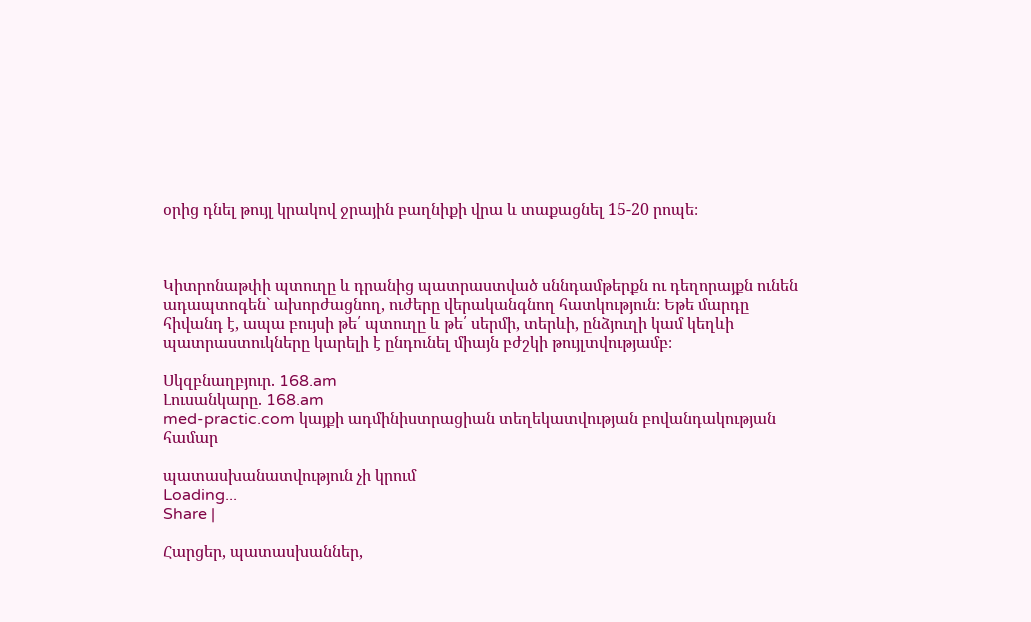օրից դնել թույլ կրակով ջրային բաղնիքի վրա և տաքացնել 15-20 րոպե։



Կիտրոնաթփի պտուղը և դրանից պատրաստված սննդամթերքն ու դեղորայքն ունեն ադապտոգեն` ախորժացնող, ուժերը վերականգնող հատկություն։ Եթե մարդը հիվանդ է, ապա բույսի թե՛ պտուղը և թե՛ սերմի, տերևի, ընձյուղի կամ կեղևի պատրաստուկները կարելի է ընդունել միայն բժշկի թույլտվությամբ։

Սկզբնաղբյուր. 168.am
Լուսանկարը. 168.am
med-practic.com կայքի ադմինիստրացիան տեղեկատվության բովանդակության համար

պատասխանատվություն չի կրում
Loading...
Share |

Հարցեր, պատասխաններ,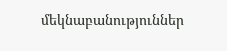մեկնաբանություններ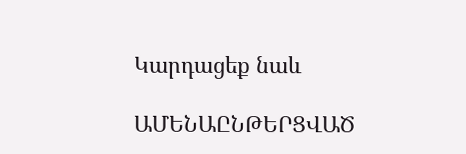Կարդացեք նաև

ԱՄԵՆԱԸՆԹԵՐՑՎԱԾ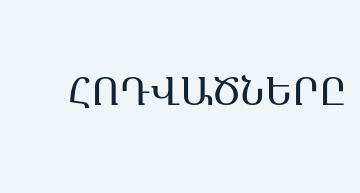ՀՈԴՎԱԾՆԵՐԸ